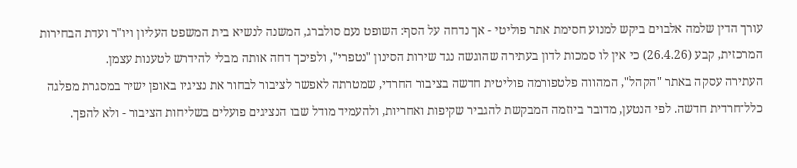עורך הדין שלמה אלבוים ביקש למנוע חסימת אתר פוליטי - אך נדחה על הסף: השופט נעם סולברג, המשנה לנשיא בית המשפט העליון ויו"ר ועדת הבחירות המרכזית, קבע (26.4.26) כי אין לו סמכות לדון בעתירה שהוגשה נגד שירות הסינון "נטפרי", ולפיכך דחה אותה מבלי להידרש לטענות עצמן.
העתירה עסקה באתר "הקהל", המהווה פלטפורמה פוליטית חדשה בציבור החרדי, שמטרתה לאפשר לציבור לבחור את נציגיו באופן ישיר במסגרת מפלגה כלל־חרדית חדשה. לפי הנטען, מדובר ביוזמה המבקשת להגביר שקיפות ואחריות, ולהעמיד מודל שבו הנציגים פועלים בשליחות הציבור - ולא להפך.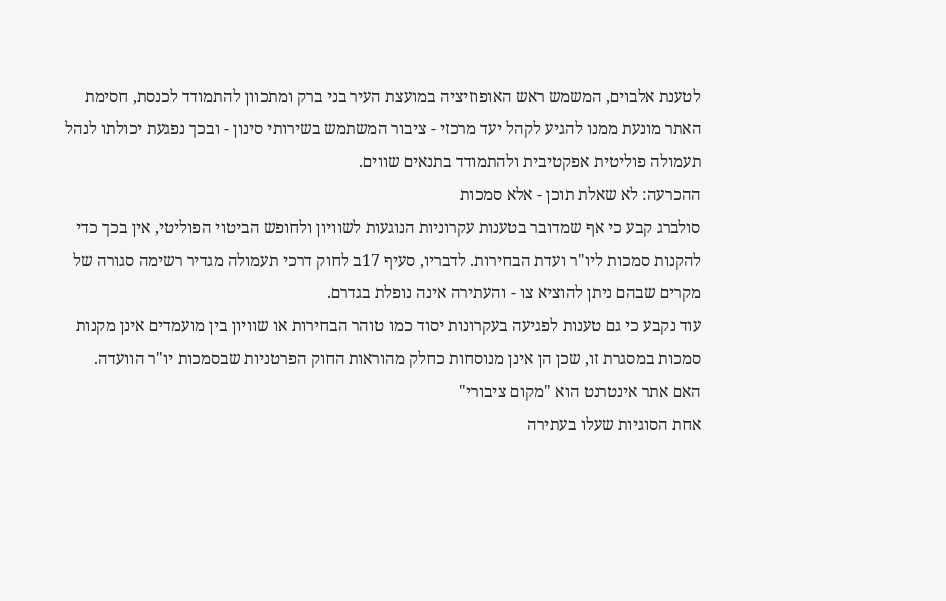לטענת אלבוים, המשמש ראש האופוזיציה במועצת העיר בני ברק ומתכוון להתמודד לכנסת, חסימת האתר מונעת ממנו להגיע לקהל יעד מרכזי - ציבור המשתמש בשירותי סינון - ובכך נפגעת יכולתו לנהל תעמולה פוליטית אפקטיבית ולהתמודד בתנאים שווים.
ההכרעה: לא שאלת תוכן - אלא סמכות
סולברג קבע כי אף שמדובר בטענות עקרוניות הנוגעות לשוויון ולחופש הביטוי הפוליטי, אין בכך כדי להקנות סמכות ליו"ר ועדת הבחירות. לדבריו, סעיף 17ב לחוק דרכי תעמולה מגדיר רשימה סגורה של מקרים שבהם ניתן להוציא צו - והעתירה אינה נופלת בגדרם.
עוד נקבע כי גם טענות לפגיעה בעקרונות יסוד כמו טוהר הבחירות או שוויון בין מועמדים אינן מקנות סמכות במסגרת זו, שכן הן אינן מנוסחות כחלק מהוראות החוק הפרטניות שבסמכות יו"ר הוועדה.
האם אתר אינטרנט הוא "מקום ציבורי"
אחת הסוגיות שעלו בעתירה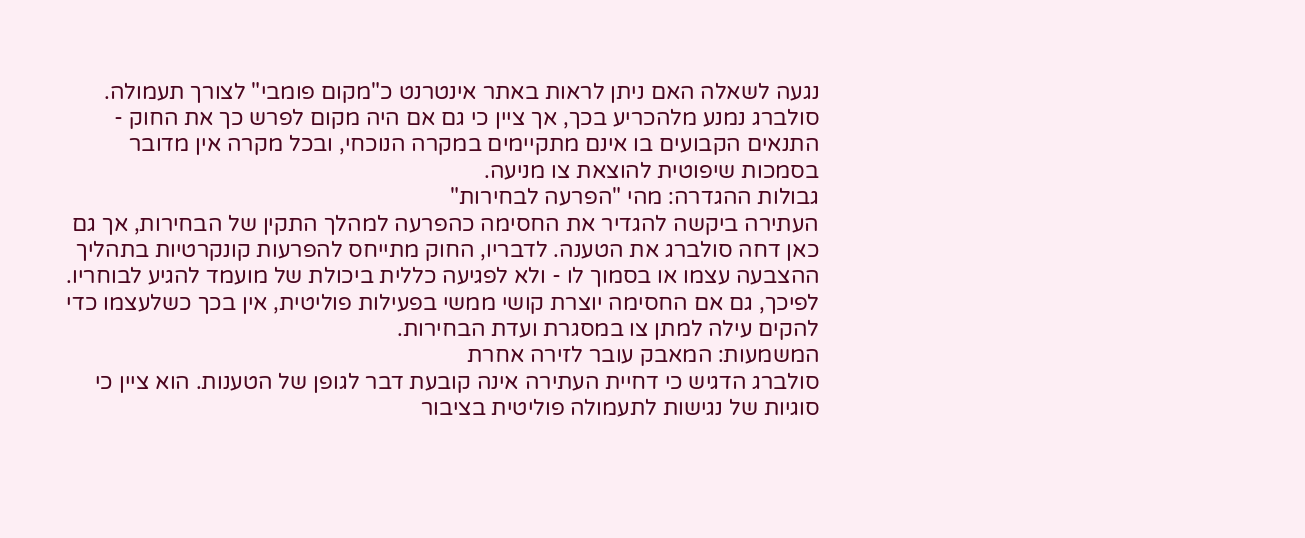נגעה לשאלה האם ניתן לראות באתר אינטרנט כ"מקום פומבי" לצורך תעמולה. סולברג נמנע מלהכריע בכך, אך ציין כי גם אם היה מקום לפרש כך את החוק - התנאים הקבועים בו אינם מתקיימים במקרה הנוכחי, ובכל מקרה אין מדובר בסמכות שיפוטית להוצאת צו מניעה.
גבולות ההגדרה: מהי "הפרעה לבחירות"
העתירה ביקשה להגדיר את החסימה כהפרעה למהלך התקין של הבחירות, אך גם כאן דחה סולברג את הטענה. לדבריו, החוק מתייחס להפרעות קונקרטיות בתהליך ההצבעה עצמו או בסמוך לו - ולא לפגיעה כללית ביכולת של מועמד להגיע לבוחריו.
לפיכך, גם אם החסימה יוצרת קושי ממשי בפעילות פוליטית, אין בכך כשלעצמו כדי להקים עילה למתן צו במסגרת ועדת הבחירות.
המשמעות: המאבק עובר לזירה אחרת
סולברג הדגיש כי דחיית העתירה אינה קובעת דבר לגופן של הטענות. הוא ציין כי סוגיות של נגישות לתעמולה פוליטית בציבור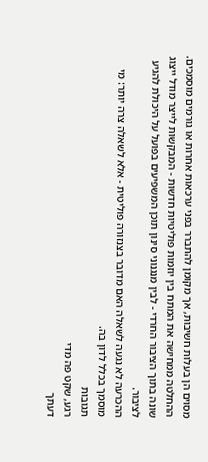מסוים הן בעלות חשיבות, אך מקומן להתברר בפני ערכאות אחרות או גורמים מוסמכים.
ההחלטה ממחישה את המתח בין יוזמות פוליטיות חדשות - המבקשות לייצר מודל ייצוג שונה בתוך הציבור החרדי - לבין מנגנוני סינון תוכן המשפיעים בפועל על היכולת להגיע לציבור.
ההכרעה לא נגעה לשאלה האם מדובר בצנזורה פוליטית - אלא לשאלה צרה יותר: מי מוסמך בכלל לדון בה.
תגובות
רגע, שקט פה מדי
דעתך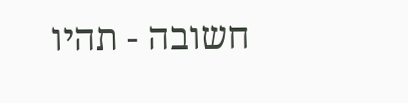חשובה - תהיו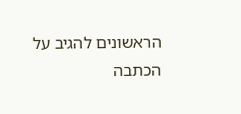הראשונים להגיב על הכתבה